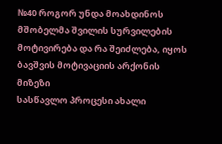№40 როგორ უნდა მოახდინოს მშობელმა შვილის სურვილების მოტივირება და რა შეიძლება, იყოს ბავშვის მოტივაციის არქონის მიზეზი
სასწავლო პროცესი ახალი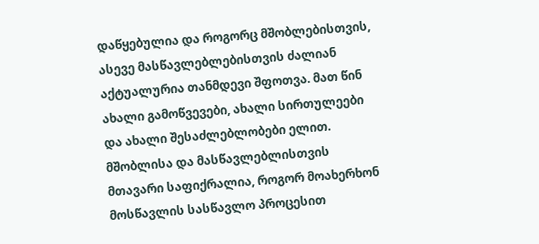დაწყებულია და როგორც მშობლებისთვის, ასევე მასწავლებლებისთვის ძალიან აქტუალურია თანმდევი შფოთვა. მათ წინ ახალი გამოწვევები, ახალი სირთულეები და ახალი შესაძლებლობები ელით. მშობლისა და მასწავლებლისთვის მთავარი საფიქრალია, როგორ მოახერხონ მოსწავლის სასწავლო პროცესით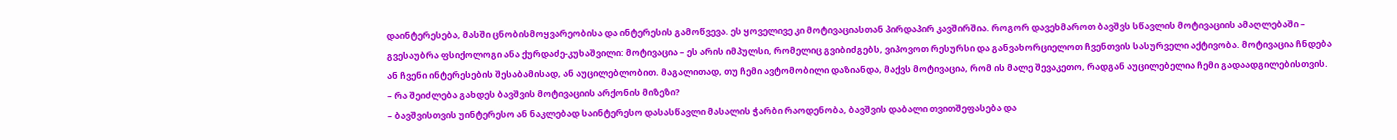დაინტერესება, მასში ცნობისმოყვარეობისა და ინტერესის გამოწვევა. ეს ყოველივე კი მოტივაციასთან პირდაპირ კავშირშია. როგორ დავეხმაროთ ბავშვს სწავლის მოტივაციის ამაღლებაში – გვესაუბრა ფსიქოლოგი ანა ქურდაძე-კუხაშვილი: მოტივაცია – ეს არის იმპულსი, რომელიც გვიბიძგებს, ვიპოვოთ რესურსი და განვახორციელოთ ჩვენთვის სასურველი აქტივობა. მოტივაცია ჩნდება ან ჩვენი ინტერესების შესაბამისად, ან აუცილებლობით. მაგალითად, თუ ჩემი ავტომობილი დაზიანდა, მაქვს მოტივაცია, რომ ის მალე შევაკეთო, რადგან აუცილებელია ჩემი გადაადგილებისთვის.
– რა შეიძლება გახდეს ბავშვის მოტივაციის არქონის მიზეზი?
– ბავშვისთვის უინტერესო ან ნაკლებად საინტერესო დასასწავლი მასალის ჭარბი რაოდენობა, ბავშვის დაბალი თვითშეფასება და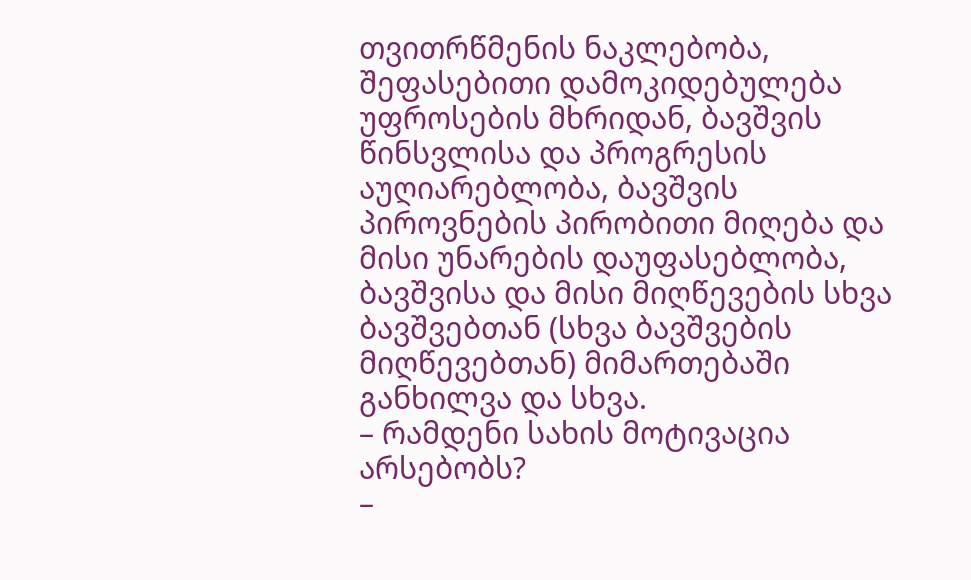თვითრწმენის ნაკლებობა, შეფასებითი დამოკიდებულება უფროსების მხრიდან, ბავშვის წინსვლისა და პროგრესის აუღიარებლობა, ბავშვის პიროვნების პირობითი მიღება და მისი უნარების დაუფასებლობა, ბავშვისა და მისი მიღწევების სხვა ბავშვებთან (სხვა ბავშვების მიღწევებთან) მიმართებაში განხილვა და სხვა.
– რამდენი სახის მოტივაცია არსებობს?
–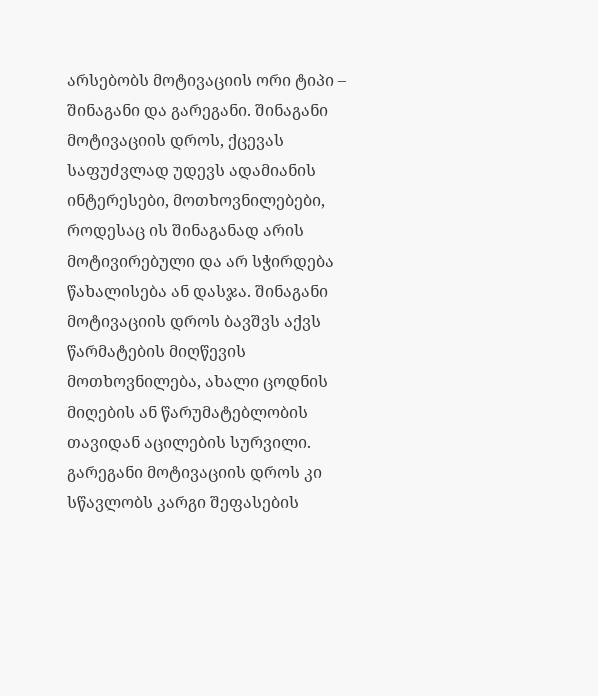არსებობს მოტივაციის ორი ტიპი – შინაგანი და გარეგანი. შინაგანი მოტივაციის დროს, ქცევას საფუძვლად უდევს ადამიანის ინტერესები, მოთხოვნილებები, როდესაც ის შინაგანად არის მოტივირებული და არ სჭირდება წახალისება ან დასჯა. შინაგანი მოტივაციის დროს ბავშვს აქვს წარმატების მიღწევის მოთხოვნილება, ახალი ცოდნის მიღების ან წარუმატებლობის თავიდან აცილების სურვილი. გარეგანი მოტივაციის დროს კი სწავლობს კარგი შეფასების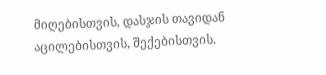მიღებისთვის, დასჯის თავიდან აცილებისთვის, შექებისთვის.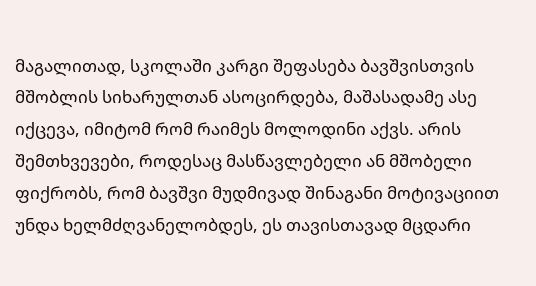მაგალითად, სკოლაში კარგი შეფასება ბავშვისთვის მშობლის სიხარულთან ასოცირდება, მაშასადამე ასე იქცევა, იმიტომ რომ რაიმეს მოლოდინი აქვს. არის შემთხვევები, როდესაც მასწავლებელი ან მშობელი ფიქრობს, რომ ბავშვი მუდმივად შინაგანი მოტივაციით უნდა ხელმძღვანელობდეს, ეს თავისთავად მცდარი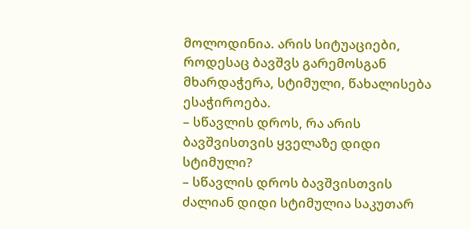მოლოდინია. არის სიტუაციები, როდესაც ბავშვს გარემოსგან მხარდაჭერა, სტიმული, წახალისება ესაჭიროება.
– სწავლის დროს, რა არის ბავშვისთვის ყველაზე დიდი სტიმული?
– სწავლის დროს ბავშვისთვის ძალიან დიდი სტიმულია საკუთარ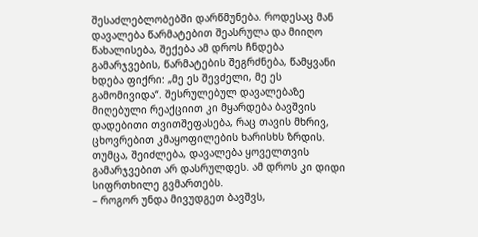შესაძლებლობებში დარწმუნება. როდესაც მან დავალება წარმატებით შეასრულა და მიიღო წახალისება, შექება ამ დროს ჩნდება გამარჯვების, წარმატების შეგრძნება, წამყვანი ხდება ფიქრი: „მე ეს შევძელი, მე ეს გამომივიდა“. შესრულებულ დავალებაზე მიღებული რეაქციით კი მყარდება ბავშვის დადებითი თვითშეფასება, რაც თავის მხრივ, ცხოვრებით კმაყოფილების ხარისხს ზრდის. თუმცა, შეიძლება, დავალება ყოველთვის გამარჯვებით არ დასრულდეს. ამ დროს კი დიდი სიფრთხილე გვმართებს.
– როგორ უნდა მივუდგეთ ბავშვს,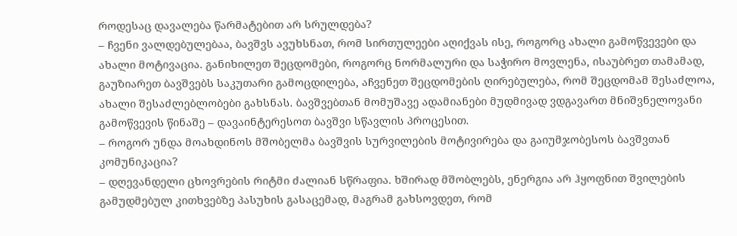როდესაც დავალება წარმატებით არ სრულდება?
– ჩვენი ვალდებულებაა, ბავშვს ავუხსნათ, რომ სირთულეები აღიქვას ისე, როგორც ახალი გამოწვევები და ახალი მოტივაცია. განიხილეთ შეცდომები, როგორც ნორმალური და საჭირო მოვლენა, ისაუბრეთ თამამად, გაუზიარეთ ბავშვებს საკუთარი გამოცდილება, აჩვენეთ შეცდომების ღირებულება, რომ შეცდომამ შესაძლოა, ახალი შესაძლებლობები გახსნას. ბავშვებთან მომუშავე ადამიანები მუდმივად ვდგავართ მნიშვნელოვანი გამოწვევის წინაშე – დავაინტერესოთ ბავშვი სწავლის პროცესით.
– როგორ უნდა მოახდინოს მშობელმა ბავშვის სურვილების მოტივირება და გაიუმჯობესოს ბავშვთან კომუნიკაცია?
– დღევანდელი ცხოვრების რიტმი ძალიან სწრაფია. ხშირად მშობლებს, ენერგია არ ჰყოფნით შვილების გამუდმებულ კითხვებზე პასუხის გასაცემად, მაგრამ გახსოვდეთ, რომ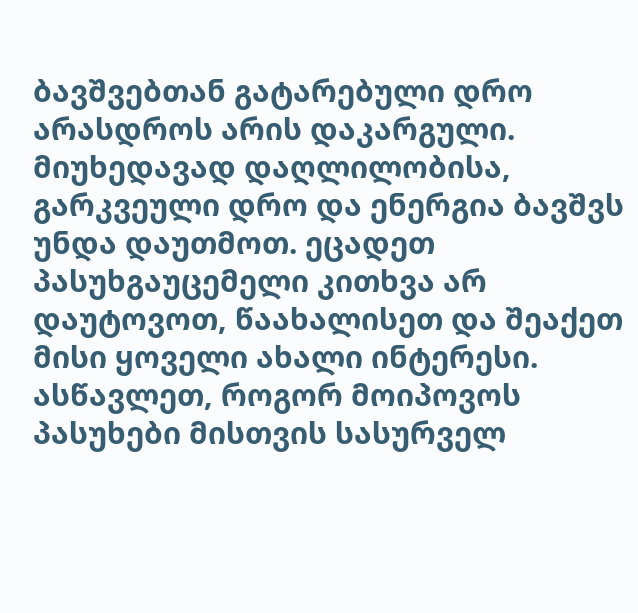ბავშვებთან გატარებული დრო არასდროს არის დაკარგული. მიუხედავად დაღლილობისა, გარკვეული დრო და ენერგია ბავშვს უნდა დაუთმოთ. ეცადეთ პასუხგაუცემელი კითხვა არ დაუტოვოთ, წაახალისეთ და შეაქეთ მისი ყოველი ახალი ინტერესი. ასწავლეთ, როგორ მოიპოვოს პასუხები მისთვის სასურველ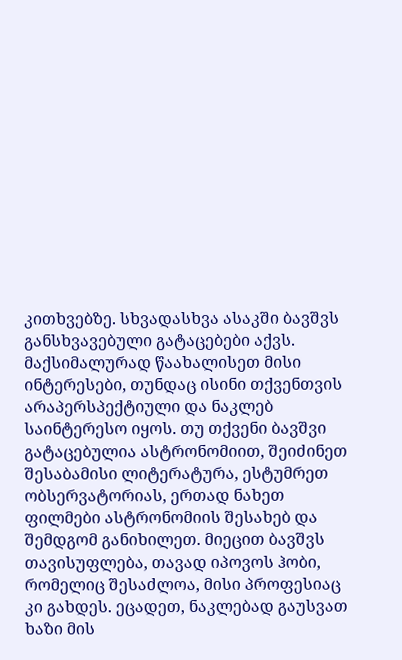კითხვებზე. სხვადასხვა ასაკში ბავშვს განსხვავებული გატაცებები აქვს. მაქსიმალურად წაახალისეთ მისი ინტერესები, თუნდაც ისინი თქვენთვის არაპერსპექტიული და ნაკლებ საინტერესო იყოს. თუ თქვენი ბავშვი გატაცებულია ასტრონომიით, შეიძინეთ შესაბამისი ლიტერატურა, ესტუმრეთ ობსერვატორიას, ერთად ნახეთ ფილმები ასტრონომიის შესახებ და შემდგომ განიხილეთ. მიეცით ბავშვს თავისუფლება, თავად იპოვოს ჰობი, რომელიც შესაძლოა, მისი პროფესიაც კი გახდეს. ეცადეთ, ნაკლებად გაუსვათ ხაზი მის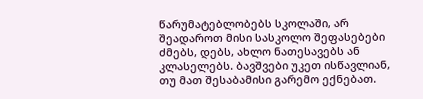წარუმატებლობებს სკოლაში, არ შეადაროთ მისი სასკოლო შეფასებები ძმებს, დებს, ახლო ნათესავებს ან კლასელებს. ბავშვები უკეთ ისწავლიან, თუ მათ შესაბამისი გარემო ექნებათ.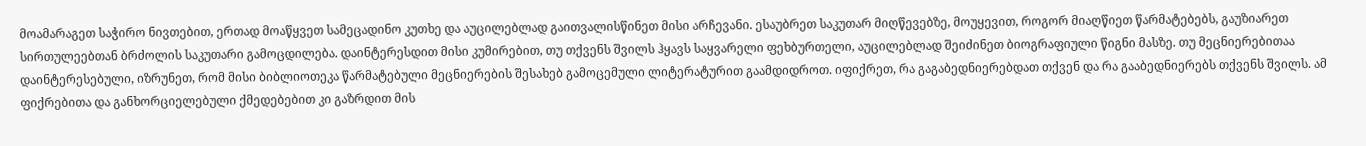მოამარაგეთ საჭირო ნივთებით, ერთად მოაწყვეთ სამეცადინო კუთხე და აუცილებლად გაითვალისწინეთ მისი არჩევანი. ესაუბრეთ საკუთარ მიღწევებზე, მოუყევით, როგორ მიაღწიეთ წარმატებებს, გაუზიარეთ სირთულეებთან ბრძოლის საკუთარი გამოცდილება. დაინტერესდით მისი კუმირებით, თუ თქვენს შვილს ჰყავს საყვარელი ფეხბურთელი, აუცილებლად შეიძინეთ ბიოგრაფიული წიგნი მასზე. თუ მეცნიერებითაა დაინტერესებული, იზრუნეთ, რომ მისი ბიბლიოთეკა წარმატებული მეცნიერების შესახებ გამოცემული ლიტერატურით გაამდიდროთ. იფიქრეთ, რა გაგაბედნიერებდათ თქვენ და რა გააბედნიერებს თქვენს შვილს. ამ ფიქრებითა და განხორციელებული ქმედებებით კი გაზრდით მის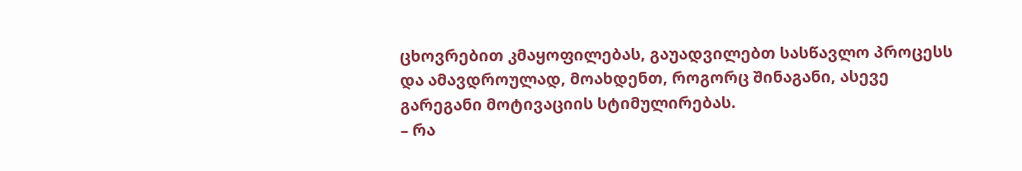ცხოვრებით კმაყოფილებას, გაუადვილებთ სასწავლო პროცესს და ამავდროულად, მოახდენთ, როგორც შინაგანი, ასევე გარეგანი მოტივაციის სტიმულირებას.
– რა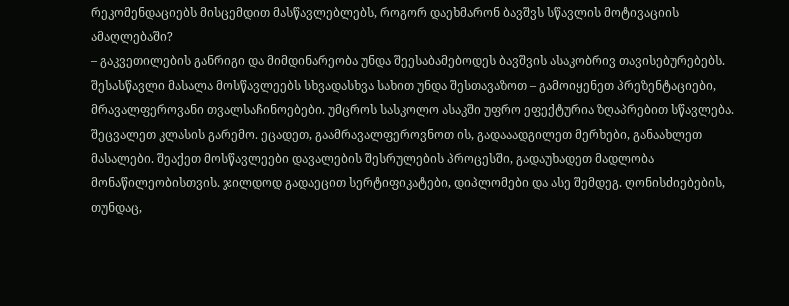რეკომენდაციებს მისცემდით მასწავლებლებს, როგორ დაეხმარონ ბავშვს სწავლის მოტივაციის ამაღლებაში?
– გაკვეთილების განრიგი და მიმდინარეობა უნდა შეესაბამებოდეს ბავშვის ასაკობრივ თავისებურებებს. შესასწავლი მასალა მოსწავლეებს სხვადასხვა სახით უნდა შესთავაზოთ – გამოიყენეთ პრეზენტაციები, მრავალფეროვანი თვალსაჩინოებები. უმცროს სასკოლო ასაკში უფრო ეფექტურია ზღაპრებით სწავლება. შეცვალეთ კლასის გარემო. ეცადეთ, გაამრავალფეროვნოთ ის, გადააადგილეთ მერხები, განაახლეთ მასალები. შეაქეთ მოსწავლეები დავალების შესრულების პროცესში, გადაუხადეთ მადლობა მონაწილეობისთვის. ჯილდოდ გადაეცით სერტიფიკატები, დიპლომები და ასე შემდეგ. ღონისძიებების, თუნდაც,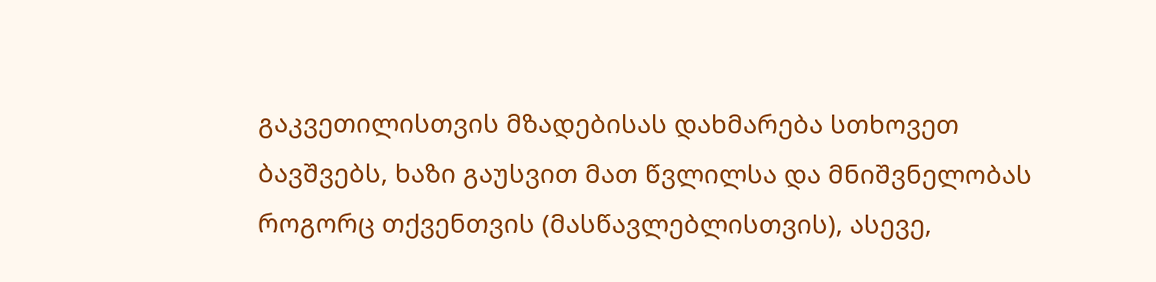გაკვეთილისთვის მზადებისას დახმარება სთხოვეთ ბავშვებს, ხაზი გაუსვით მათ წვლილსა და მნიშვნელობას როგორც თქვენთვის (მასწავლებლისთვის), ასევე,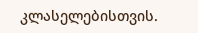კლასელებისთვის.